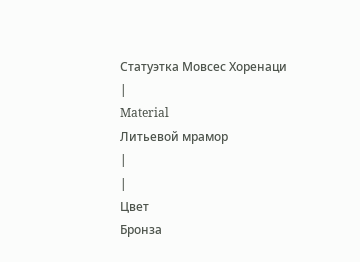Статуэтка Мовсес Хоренаци
|
Material
Литьевой мрамор
|
|
Цвет
Бронза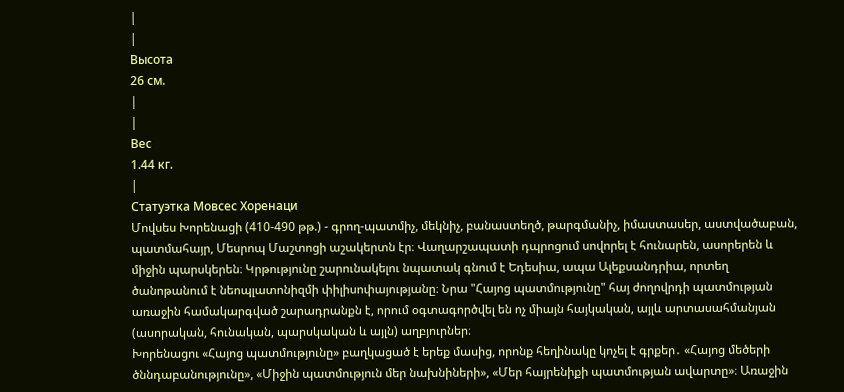|
|
Высота
26 см.
|
|
Вес
1.44 кг.
|
Статуэтка Мовсес Хоренаци
Մովսես Խորենացի (410-490 թթ.) - գրող-պատմիչ, մեկնիչ, բանաստեղծ, թարգմանիչ, իմաստասեր, աստվածաբան, պատմահայր, Մեսրոպ Մաշտոցի աշակերտն էր։ Վաղարշապատի դպրոցում սովորել է հունարեն, ասորերեն և միջին պարսկերեն։ Կրթությունը շարունակելու նպատակ գնում է Եդեսիա, ապա Ալեքսանդրիա, որտեղ ծանոթանում է նեոպլատոնիզմի փիլիսոփայությանը։ Նրա "Հայոց պատմությունը" հայ ժողովրդի պատմության առաջին համակարգված շարադրանքն է, որում օգտագործվել են ոչ միայն հայկական, այլև արտասահմանյան (ասորական, հունական, պարսկական և այլն) աղբյուրներ։
Խորենացու «Հայոց պատմությունը» բաղկացած է երեք մասից, որոնք հեղինակը կոչել է գրքեր․ «Հայոց մեծերի ծննդաբանությունը», «Միջին պատմություն մեր նախնիների», «Մեր հայրենիքի պատմության ավարտը»։ Առաջին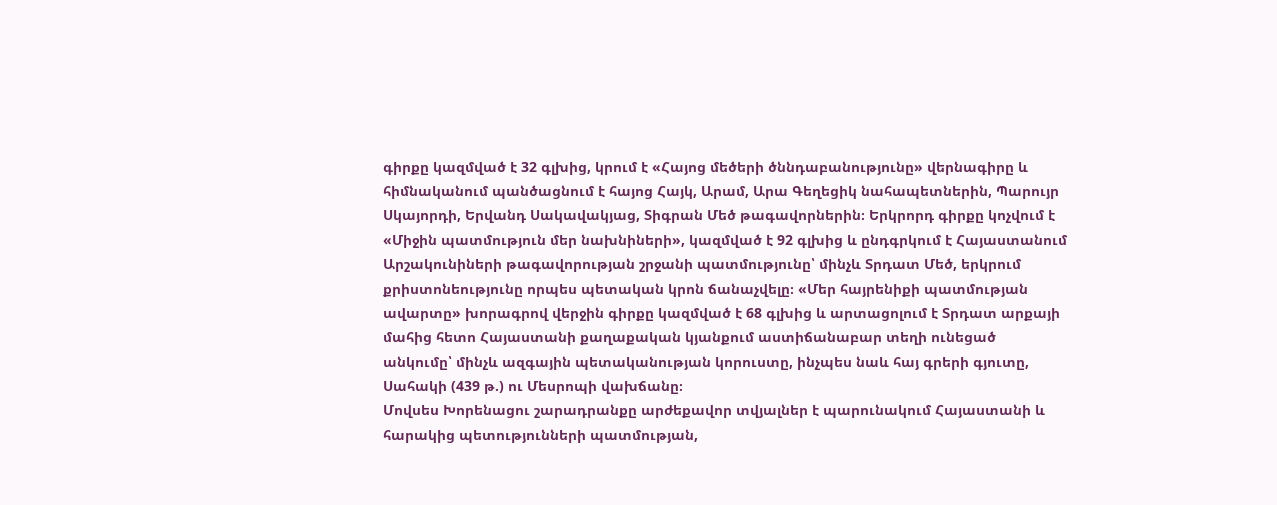գիրքը կազմված է 32 գլխից, կրում է «Հայոց մեծերի ծննդաբանությունը» վերնագիրը և հիմնականում պանծացնում է հայոց Հայկ, Արամ, Արա Գեղեցիկ նահապետներին, Պարույր Սկայորդի, Երվանդ Սակավակյաց, Տիգրան Մեծ թագավորներին։ Երկրորդ գիրքը կոչվում է «Միջին պատմություն մեր նախնիների», կազմված է 92 գլխից և ընդգրկում է Հայաստանում Արշակունիների թագավորության շրջանի պատմությունը՝ մինչև Տրդատ Մեծ, երկրում քրիստոնեությունը որպես պետական կրոն ճանաչվելը։ «Մեր հայրենիքի պատմության ավարտը» խորագրով վերջին գիրքը կազմված է 68 գլխից և արտացոլում է Տրդատ արքայի մահից հետո Հայաստանի քաղաքական կյանքում աստիճանաբար տեղի ունեցած անկումը՝ մինչև ազգային պետականության կորուստը, ինչպես նաև հայ գրերի գյուտը, Սահակի (439 թ.) ու Մեսրոպի վախճանը։
Մովսես Խորենացու շարադրանքը արժեքավոր տվյալներ է պարունակում Հայաստանի և հարակից պետությունների պատմության,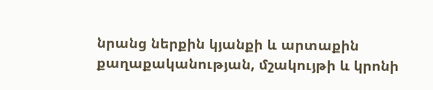նրանց ներքին կյանքի և արտաքին քաղաքականության, մշակույթի և կրոնի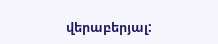վերաբերյալ: